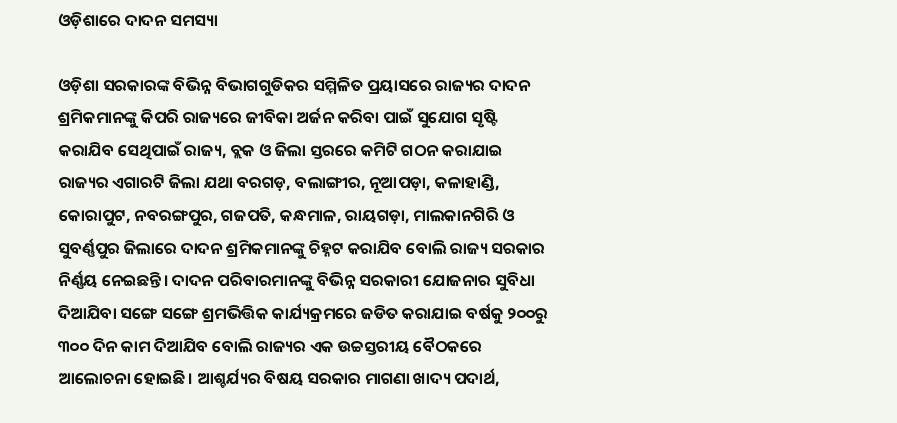ଓଡ଼ିଶାରେ ଦାଦନ ସମସ୍ୟା

ଓଡ଼ିଶା ସରକାରଙ୍କ ବିଭିନ୍ନ ବିଭାଗଗୁଡିକର ସମ୍ମିଳିତ ପ୍ରୟାସରେ ରାଜ୍ୟର ଦାଦନ ଶ୍ରମିକମାନଙ୍କୁ କିପରି ରାଜ୍ୟରେ ଜୀବିକା ଅର୍ଜନ କରିବା ପାଇଁ ସୁଯୋଗ ସୃଷ୍ଟି କରାଯିବ ସେଥିପାଇଁ ରାଜ୍ୟ, ବ୍ଲକ ଓ ଜିଲା ସ୍ତରରେ କମିଟି ଗଠନ କରାଯାଇ ରାଜ୍ୟର ଏଗାରଟି ଜିଲା ଯଥା ବରଗଡ଼, ବଲାଙ୍ଗୀର, ନୂଆପଡ଼ା, କଳାହାଣ୍ଡି, କୋରାପୁଟ, ନବରଙ୍ଗପୁର, ଗଜପତି, କନ୍ଧମାଳ, ରାୟଗଡ଼ା, ମାଲକାନଗିରି ଓ ସୁବର୍ଣ୍ଣପୁର ଜିଲାରେ ଦାଦନ ଶ୍ରମିକମାନଙ୍କୁ ଚିହ୍ନଟ କରାଯିବ ବୋଲି ରାଜ୍ୟ ସରକାର ନିର୍ଣ୍ଣୟ ନେଇଛନ୍ତି। ଦାଦନ ପରିବାରମାନଙ୍କୁ ବିଭିନ୍ନ ସରକାରୀ ଯୋଜନାର ସୁବିଧା ଦିଆଯିବା ସଙ୍ଗେ ସଙ୍ଗେ ଶ୍ରମଭିତ୍ତିକ କାର୍ଯ୍ୟକ୍ରମରେ ଜଡିତ କରାଯାଇ ବର୍ଷକୁ ୨୦୦ରୁ ୩୦୦ ଦିନ କାମ ଦିଆଯିବ ବୋଲି ରାଜ୍ୟର ଏକ ଉଚ୍ଚସ୍ତରୀୟ ବୈଠକରେ ଆଲୋଚନା ହୋଇଛି। ଆଶ୍ଚର୍ଯ୍ୟର ବିଷୟ ସରକାର ମାଗଣା ଖାଦ୍ୟ ପଦାର୍ଥ,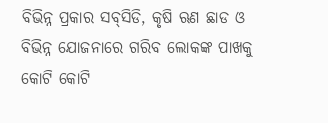ବିଭିନ୍ନ ପ୍ରକାର ସବ୍‌ସିଡି, କୃଷି ଋଣ ଛାଡ ଓ ବିଭିନ୍ନ ଯୋଜନାରେ ଗରିବ ଲୋକଙ୍କ ପାଖକୁ କୋଟି କୋଟି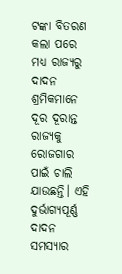ଟଙ୍କା ବିତରଣ କଲା ପରେ ମଧ୍ୟ ରାଜ୍ୟରୁ ଦାଦନ ଶ୍ରମିକମାନେ ଦୂର ଦୂରାନ୍ତ ରାଜ୍ୟକୁ ରୋଜଗାର ପାଇଁ ଚାଲି ଯାଉଛନ୍ତି। ଏହି ଦୁର୍ଭାଗ୍ୟପୂର୍ଣ୍ଣ ଦାଦନ ସମସ୍ୟାର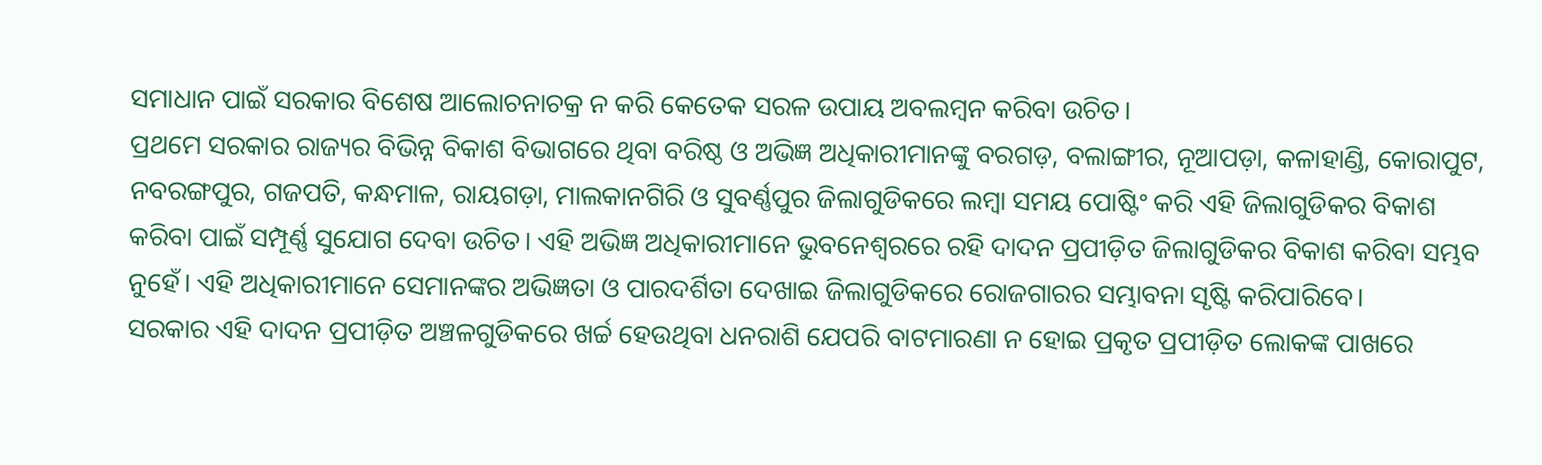ସମାଧାନ ପାଇଁ ସରକାର ବିଶେଷ ଆଲୋଚନାଚକ୍ର ନ କରି କେତେକ ସରଳ ଉପାୟ ଅବଲମ୍ବନ କରିବା ଉଚିତ।
ପ୍ରଥମେ ସରକାର ରାଜ୍ୟର ବିଭିନ୍ନ ବିକାଶ ବିଭାଗରେ ଥିବା ବରିଷ୍ଠ ଓ ଅଭିଜ୍ଞ ଅଧିକାରୀମାନଙ୍କୁ ବରଗଡ଼, ବଲାଙ୍ଗୀର, ନୂଆପଡ଼ା, କଳାହାଣ୍ଡି, କୋରାପୁଟ, ନବରଙ୍ଗପୁର, ଗଜପତି, କନ୍ଧମାଳ, ରାୟଗଡ଼ା, ମାଲକାନଗିରି ଓ ସୁବର୍ଣ୍ଣପୁର ଜିଲାଗୁଡିକରେ ଲମ୍ବା ସମୟ ପୋଷ୍ଟିଂ କରି ଏହି ଜିଲାଗୁଡିକର ବିକାଶ କରିବା ପାଇଁ ସମ୍ପୂର୍ଣ୍ଣ ସୁଯୋଗ ଦେବା ଉଚିତ। ଏହି ଅଭିଜ୍ଞ ଅଧିକାରୀମାନେ ଭୁବନେଶ୍ୱରରେ ରହି ଦାଦନ ପ୍ରପୀଡ଼ିତ ଜିଲାଗୁଡିକର ବିକାଶ କରିବା ସମ୍ଭବ ନୁହେଁ। ଏହି ଅଧିକାରୀମାନେ ସେମାନଙ୍କର ଅଭିଜ୍ଞତା ଓ ପାରଦର୍ଶିତା ଦେଖାଇ ଜିଲାଗୁଡିକରେ ରୋଜଗାରର ସମ୍ଭାବନା ସୃଷ୍ଟି କରିପାରିବେ।
ସରକାର ଏହି ଦାଦନ ପ୍ରପୀଡ଼ିତ ଅଞ୍ଚଳଗୁଡିକରେ ଖର୍ଚ୍ଚ ହେଉଥିବା ଧନରାଶି ଯେପରି ବାଟମାରଣା ନ ହୋଇ ପ୍ରକୃତ ପ୍ରପୀଡ଼ିତ ଲୋକଙ୍କ ପାଖରେ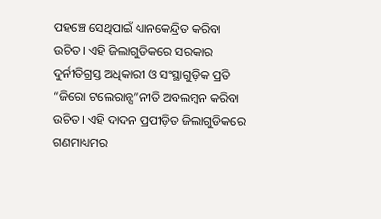ପହଞ୍ଚେ ସେଥିପାଇଁ ଧ୍ୟାନକେନ୍ଦ୍ରିତ କରିବା ଉଚିତ। ଏହି ଜିଲାଗୁଡିକରେ ସରକାର ଦୁର୍ନୀତିଗ୍ରସ୍ତ ଅଧିକାରୀ ଓ ସଂସ୍ଥାଗୁଡ଼ିକ ପ୍ରତି “ଜିରୋ ଟଲେରାନ୍ସ”ନୀତି ଅବଲମ୍ବନ କରିବା ଉଚିତ। ଏହି ଦାଦନ ପ୍ରପୀଡ଼ିତ ଜିଲାଗୁଡିକରେ ଗଣମାଧ୍ୟମର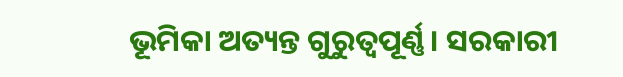ଭୂମିକା ଅତ୍ୟନ୍ତ ଗୁରୁତ୍ୱପୂର୍ଣ୍ଣ। ସରକାରୀ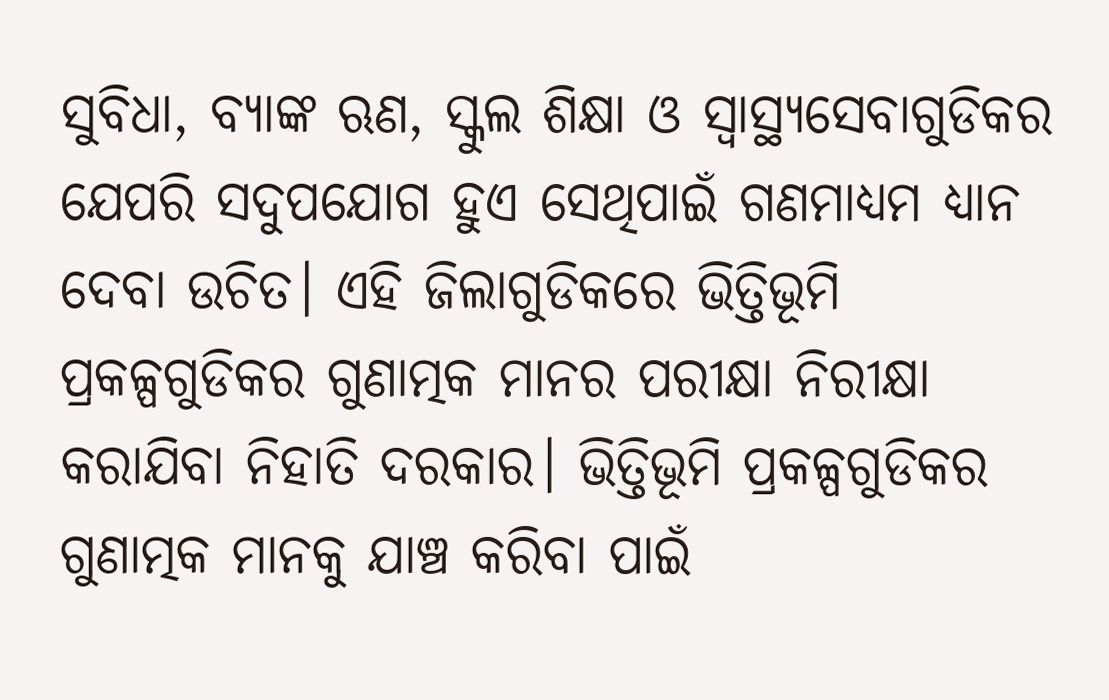ସୁବିଧା, ବ୍ୟାଙ୍କ ଋଣ, ସ୍କୁଲ ଶିକ୍ଷା ଓ ସ୍ବାସ୍ଥ୍ୟସେବାଗୁଡିକର ଯେପରି ସଦୁପଯୋଗ ହୁଏ ସେଥିପାଇଁ ଗଣମାଧ୍ୟମ ଧ୍ୟାନ ଦେବା ଉଚିତ। ଏହି ଜିଲାଗୁଡିକରେ ଭିତ୍ତିଭୂମି ପ୍ରକଳ୍ପଗୁଡିକର ଗୁଣାତ୍ମକ ମାନର ପରୀକ୍ଷା ନିରୀକ୍ଷା କରାଯିବା ନିହାତି ଦରକାର। ଭିତ୍ତିଭୂମି ପ୍ରକଳ୍ପଗୁଡିକର ଗୁଣାତ୍ମକ ମାନକୁ ଯାଞ୍ଚ କରିବା ପାଇଁ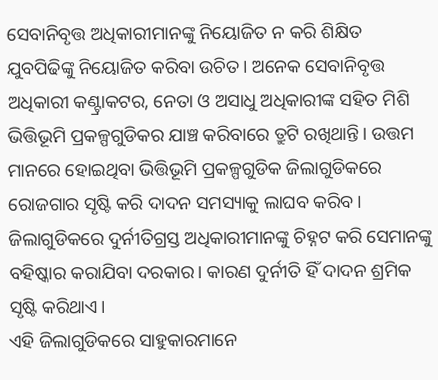ସେବାନିବୃତ୍ତ ଅଧିକାରୀମାନଙ୍କୁ ନିୟୋଜିତ ନ କରି ଶିକ୍ଷିତ ଯୁବପିଢିଙ୍କୁ ନିୟୋଜିତ କରିବା ଉଚିତ। ଅନେକ ସେବାନିବୃତ୍ତ ଅଧିକାରୀ କଣ୍ଟ୍ରାକଟର, ନେତା ଓ ଅସାଧୁ ଅଧିକାରୀଙ୍କ ସହିତ ମିଶି ଭିତ୍ତିଭୂମି ପ୍ରକଳ୍ପଗୁଡିକର ଯାଞ୍ଚ କରିବାରେ ତ୍ରୁଟି ରଖିଥାନ୍ତି। ଉତ୍ତମ ମାନରେ ହୋଇଥିବା ଭିତ୍ତିଭୂମି ପ୍ରକଳ୍ପଗୁଡିକ ଜିଲାଗୁଡିକରେ ରୋଜଗାର ସୃଷ୍ଟି କରି ଦାଦନ ସମସ୍ୟାକୁ ଲାଘବ କରିବ। ଜିଲାଗୁଡିକରେ ଦୁର୍ନୀତିଗ୍ରସ୍ତ ଅଧିକାରୀମାନଙ୍କୁ ଚିହ୍ନଟ କରି ସେମାନଙ୍କୁ ବହିଷ୍କାର କରାଯିବା ଦରକାର। କାରଣ ଦୁର୍ନୀତି ହିଁ ଦାଦନ ଶ୍ରମିକ ସୃଷ୍ଟି କରିଥାଏ।
ଏହି ଜିଲାଗୁଡିକରେ ସାହୁକାରମାନେ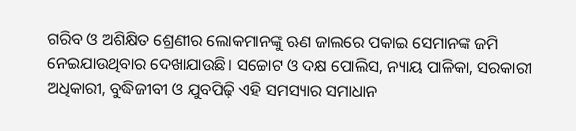ଗରିବ ଓ ଅଶିକ୍ଷିତ ଶ୍ରେଣୀର ଲୋକମାନଙ୍କୁ ଋଣ ଜାଲରେ ପକାଇ ସେମାନଙ୍କ ଜମି ନେଇଯାଉଥିବାର ଦେଖାଯାଉଛି। ସଚ୍ଚୋଟ ଓ ଦକ୍ଷ ପୋଲିସ, ନ୍ୟାୟ ପାଳିକା, ସରକାରୀ ଅଧିକାରୀ, ବୁଦ୍ଧିଜୀବୀ ଓ ଯୁବପିଢ଼ି ଏହି ସମସ୍ୟାର ସମାଧାନ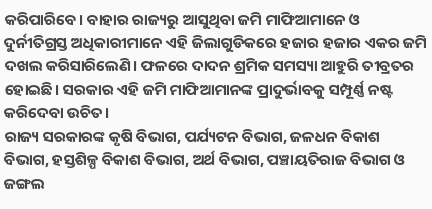କରିପାରିବେ। ବାହାର ରାଜ୍ୟରୁ ଆସୁଥିବା ଜମି ମାଫିଆମାନେ ଓ ଦୁର୍ନୀତିଗ୍ରସ୍ତ ଅଧିକାରୀମାନେ ଏହି ଜିଲାଗୁଡିକରେ ହଜାର ହଜାର ଏକର ଜମି ଦଖଲ କରିସାରିଲେଣି। ଫଳରେ ଦାଦନ ଶ୍ରମିକ ସମସ୍ୟା ଆହୁରି ତୀବ୍ରତର ହୋଇଛି। ସରକାର ଏହି ଜମି ମାଫିଆମାନଙ୍କ ପ୍ରାଦୁର୍ଭାବକୁ ସମ୍ପୂର୍ଣ୍ଣ ନଷ୍ଟ କରିଦେବା ଉଚିତ।
ରାଜ୍ୟ ସରକାରଙ୍କ କୃଷି ବିଭାଗ, ପର୍ଯ୍ୟଟନ ବିଭାଗ, ଜଳଧନ ବିକାଶ ବିଭାଗ, ହସ୍ତଶିଳ୍ପ ବିକାଶ ବିଭାଗ, ଅର୍ଥ ବିଭାଗ, ପଞ୍ଚାୟତିରାଜ ବିଭାଗ ଓ ଜଙ୍ଗଲ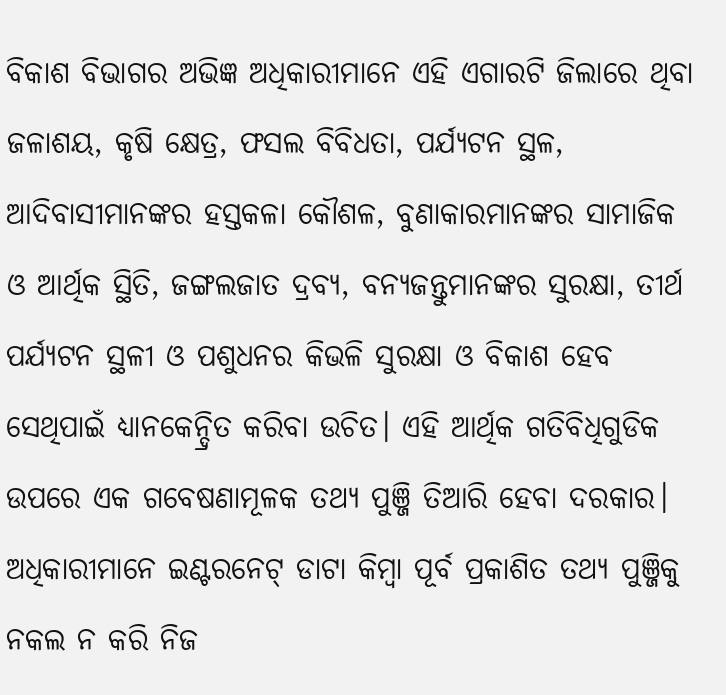ବିକାଶ ବିଭାଗର ଅଭିଜ୍ଞ ଅଧିକାରୀମାନେ ଏହି ଏଗାରଟି ଜିଲାରେ ଥିବା ଜଳାଶୟ, କୃଷି କ୍ଷେତ୍ର, ଫସଲ ବିବିଧତା, ପର୍ଯ୍ୟଟନ ସ୍ଥଳ, ଆଦିବାସୀମାନଙ୍କର ହସ୍ତକଳା କୌଶଳ, ବୁଣାକାରମାନଙ୍କର ସାମାଜିକ ଓ ଆର୍ଥିକ ସ୍ଥିତି, ଜଙ୍ଗଲଜାତ ଦ୍ରବ୍ୟ, ବନ୍ୟଜନ୍ତୁମାନଙ୍କର ସୁରକ୍ଷା, ତୀର୍ଥ ପର୍ଯ୍ୟଟନ ସ୍ଥଳୀ ଓ ପଶୁଧନର କିଭଳି ସୁରକ୍ଷା ଓ ବିକାଶ ହେବ ସେଥିପାଇଁ ଧ୍ୟାନକେନ୍ଦ୍ରିତ କରିବା ଉଚିତ। ଏହି ଆର୍ଥିକ ଗତିବିଧିଗୁଡିକ ଉପରେ ଏକ ଗବେଷଣାମୂଳକ ତଥ୍ୟ ପୁଞ୍ଜି ତିଆରି ହେବା ଦରକାର। ଅଧିକାରୀମାନେ ଇଣ୍ଟରନେଟ୍‌ ଡାଟା କିମ୍ବା ପୂର୍ବ ପ୍ରକାଶିତ ତଥ୍ୟ ପୁଞ୍ଜିକୁ ନକଲ ନ କରି ନିଜ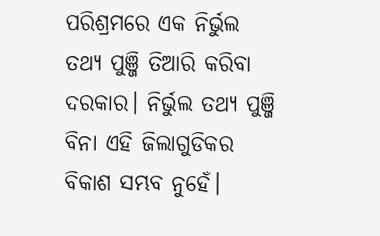ପରିଶ୍ରମରେ ଏକ ନିର୍ଭୁଲ ତଥ୍ୟ ପୁଞ୍ଜି ତିଆରି କରିବା ଦରକାର। ନିର୍ଭୁଲ ତଥ୍ୟ ପୁଞ୍ଜି ବିନା ଏହି ଜିଲାଗୁଡିକର ବିକାଶ ସମ୍ଭବ ନୁହେଁ।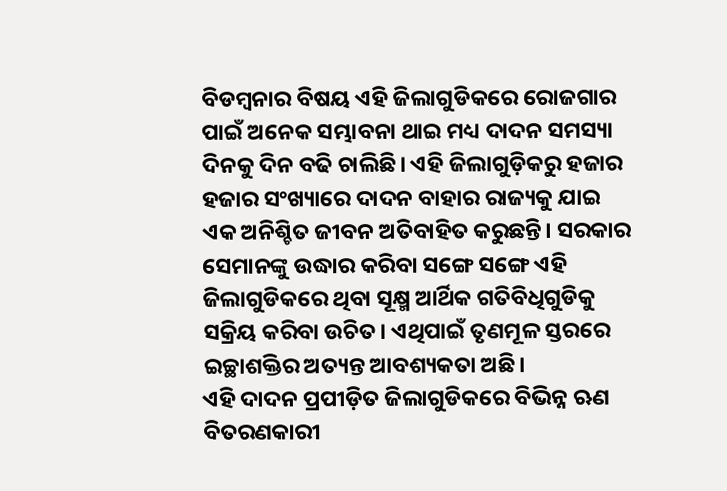ବିଡମ୍ବନାର ବିଷୟ ଏହି ଜିଲାଗୁଡିକରେ ରୋଜଗାର ପାଇଁ ଅନେକ ସମ୍ଭାବନା ଥାଇ ମଧ୍ୟ ଦାଦନ ସମସ୍ୟା ଦିନକୁ ଦିନ ବଢି ଚାଲିଛି। ଏହି ଜିଲାଗୁଡ଼ିକରୁ ହଜାର ହଜାର ସଂଖ୍ୟାରେ ଦାଦନ ବାହାର ରାଜ୍ୟକୁ ଯାଇ ଏକ ଅନିଶ୍ଚିତ ଜୀବନ ଅତିବାହିତ କରୁଛନ୍ତି। ସରକାର ସେମାନଙ୍କୁ ଉଦ୍ଧାର କରିବା ସଙ୍ଗେ ସଙ୍ଗେ ଏହି ଜିଲାଗୁଡିକରେ ଥିବା ସୂକ୍ଷ୍ମ ଆର୍ଥିକ ଗତିବିଧିଗୁଡିକୁ ସକ୍ରିୟ କରିବା ଉଚିତ। ଏଥିପାଇଁ ତୃଣମୂଳ ସ୍ତରରେ ଇଚ୍ଛାଶକ୍ତିର ଅତ୍ୟନ୍ତ ଆବଶ୍ୟକତା ଅଛି।
ଏହି ଦାଦନ ପ୍ରପୀଡ଼ିତ ଜିଲାଗୁଡିକରେ ବିଭିନ୍ନ ଋଣ ବିତରଣକାରୀ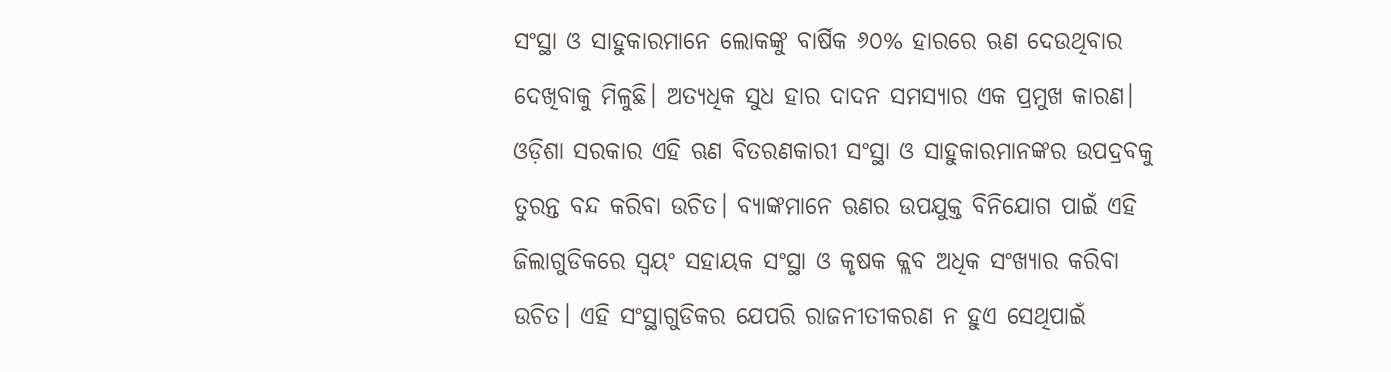ସଂସ୍ଥା ଓ ସାହୁକାରମାନେ ଲୋକଙ୍କୁ ବାର୍ଷିକ ୬୦% ହାରରେ ଋଣ ଦେଉଥିବାର ଦେଖିବାକୁ ମିଳୁଛି। ଅତ୍ୟଧିକ ସୁଧ ହାର ଦାଦନ ସମସ୍ୟାର ଏକ ପ୍ରମୁଖ କାରଣ। ଓଡ଼ିଶା ସରକାର ଏହି ଋଣ ବିତରଣକାରୀ ସଂସ୍ଥା ଓ ସାହୁକାରମାନଙ୍କର ଉପଦ୍ରବକୁ ତୁରନ୍ତ ବନ୍ଦ କରିବା ଉଚିତ। ବ୍ୟାଙ୍କମାନେ ଋଣର ଉପଯୁକ୍ତ ବିନିଯୋଗ ପାଇଁ ଏହି ଜିଲାଗୁଡିକରେ ସ୍ବୟଂ ସହାୟକ ସଂସ୍ଥା ଓ କୃଷକ କ୍ଲବ ଅଧିକ ସଂଖ୍ୟାର କରିବା ଉଚିତ। ଏହି ସଂସ୍ଥାଗୁଡିକର ଯେପରି ରାଜନୀତୀକରଣ ନ ହୁଏ ସେଥିପାଇଁ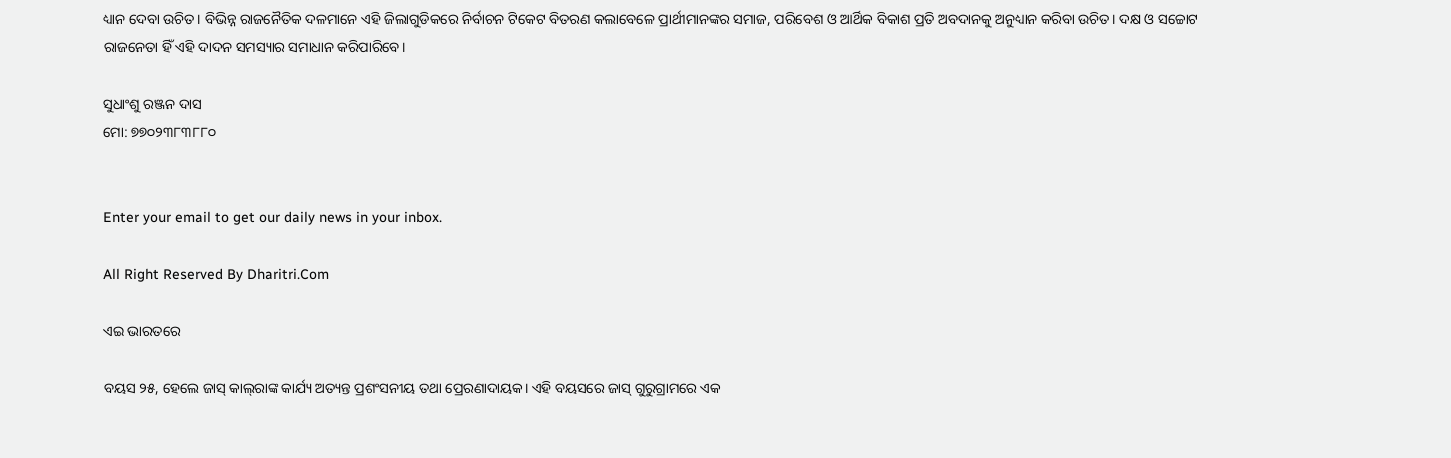ଧ୍ୟାନ ଦେବା ଉଚିତ। ବିଭିନ୍ନ ରାଜନୈତିକ ଦଳମାନେ ଏହି ଜିଲାଗୁଡିକରେ ନିର୍ବାଚନ ଟିକେଟ ବିତରଣ କଲାବେଳେ ପ୍ରାର୍ଥୀମାନଙ୍କର ସମାଜ, ପରିବେଶ ଓ ଆର୍ଥିକ ବିକାଶ ପ୍ରତି ଅବଦାନକୁ ଅନୁଧ୍ୟାନ କରିବା ଉଚିତ। ଦକ୍ଷ ଓ ସଚ୍ଚୋଟ ରାଜନେତା ହିଁ ଏହି ଦାଦନ ସମସ୍ୟାର ସମାଧାନ କରିପାରିବେ।

ସୁଧାଂଶୁ ରଞ୍ଜନ ଦାସ
ମୋ: ୭୭୦୨୩୮୩୮୮୦


Enter your email to get our daily news in your inbox.

All Right Reserved By Dharitri.Com

ଏଇ ଭାରତରେ

ବୟସ ୨୫, ହେଲେ ଜାସ୍‌ କାଲ୍‌ରାଙ୍କ କାର୍ଯ୍ୟ ଅତ୍ୟନ୍ତ ପ୍ରଶଂସନୀୟ ତଥା ପ୍ରେରଣାଦାୟକ। ଏହି ବୟସରେ ଜାସ୍‌ ଗୁରୁଗ୍ରାମରେ ଏକ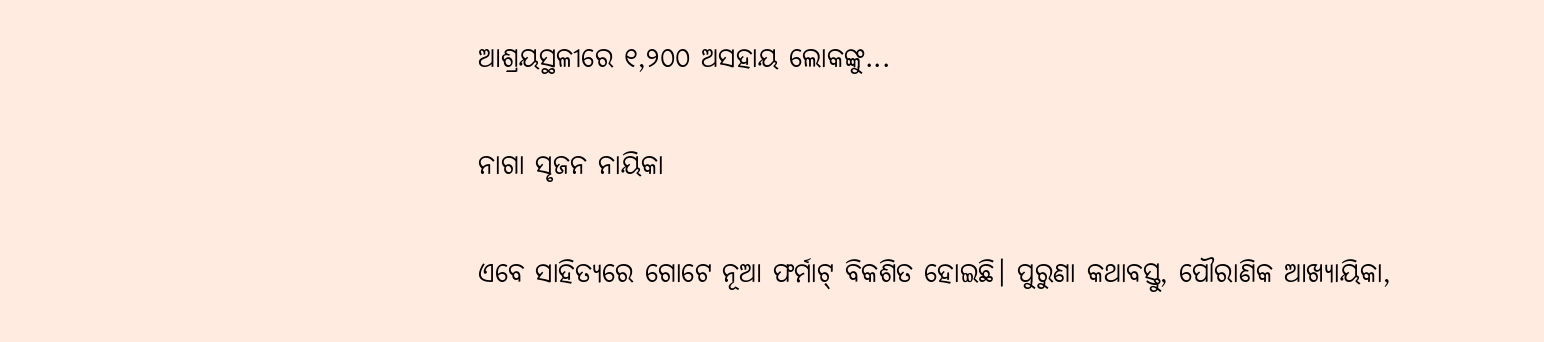ଆଶ୍ରୟସ୍ଥଳୀରେ ୧,୨୦୦ ଅସହାୟ ଲୋକଙ୍କୁ...

ନାଗା ସୃଜନ ନାୟିକା

ଏବେ ସାହିତ୍ୟରେ ଗୋଟେ ନୂଆ ଫର୍ମାଟ୍‌ ବିକଶିତ ହୋଇଛି। ପୁରୁଣା କଥାବସ୍ତୁ, ପୌରାଣିକ ଆଖ୍ୟାୟିକା,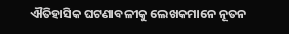ଐତିହାସିକ ଘଟଣାବଳୀକୁ ଲେଖକମାନେ ନୂତନ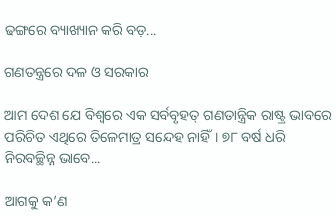ଢଙ୍ଗରେ ବ୍ୟାଖ୍ୟାନ କରି ବଡ଼...

ଗଣତନ୍ତ୍ରରେ ଦଳ ଓ ସରକାର

ଆମ ଦେଶ ଯେ ବିଶ୍ୱରେ ଏକ ସର୍ବବୃହତ୍‌ ଗଣତାନ୍ତ୍ରିକ ରାଷ୍ଟ୍ର ଭାବରେ ପରିଚିତ ଏଥିରେ ତିଳେମାତ୍ର ସନ୍ଦେହ ନାହିଁ। ୭୮ ବର୍ଷ ଧରି ନିରବଚ୍ଛିନ୍ନ ଭାବେ...

ଆଗକୁ କ’ଣ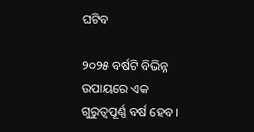ଘଟିବ

୨୦୨୫ ବର୍ଷଟି ବିଭିନ୍ନ ଉପାୟରେ ଏକ ଗୁରୁତ୍ୱପୂର୍ଣ୍ଣ ବର୍ଷ ହେବ।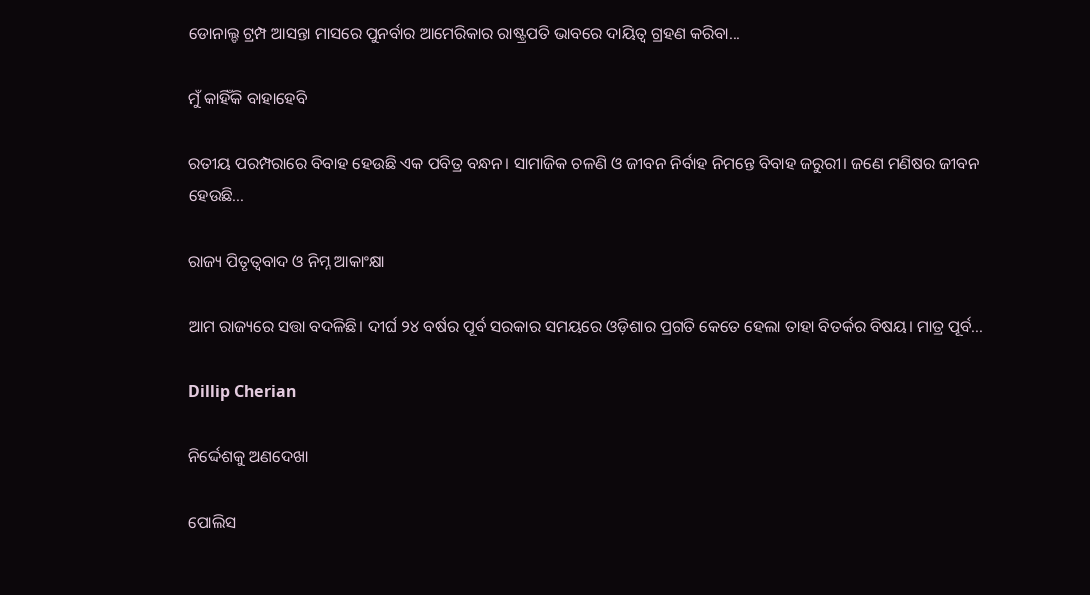ଡୋନାଲ୍ଡ ଟ୍ରମ୍ପ ଆସନ୍ତା ମାସରେ ପୁନର୍ବାର ଆମେରିକାର ରାଷ୍ଟ୍ରପତି ଭାବରେ ଦାୟିତ୍ୱ ଗ୍ରହଣ କରିବା...

ମୁଁ କାହିଁକି ବାହାହେବି

ରତୀୟ ପରମ୍ପରାରେ ବିବାହ ହେଉଛି ଏକ ପବିତ୍ର ବନ୍ଧନ। ସାମାଜିକ ଚଳଣି ଓ ଜୀବନ ନିର୍ବାହ ନିମନ୍ତେ ବିବାହ ଜରୁରୀ। ଜଣେ ମଣିଷର ଜୀବନ ହେଉଛି...

ରାଜ୍ୟ ପିତୃତ୍ୱବାଦ ଓ ନିମ୍ନ ଆକାଂକ୍ଷା

ଆମ ରାଜ୍ୟରେ ସତ୍ତା ବଦଳିଛି। ଦୀର୍ଘ ୨୪ ବର୍ଷର ପୂର୍ବ ସରକାର ସମୟରେ ଓଡ଼ିଶାର ପ୍ରଗତି କେତେ ହେଲା ତାହା ବିତର୍କର ବିଷୟ। ମାତ୍ର ପୂର୍ବ...

Dillip Cherian

ନିର୍ଦ୍ଦେଶକୁ ଅଣଦେଖା

ପୋଲିସ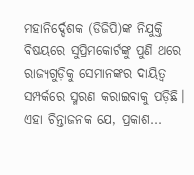ମହାନିର୍ଦ୍ଦେଶକ (ଡିଜିପି)ଙ୍କ ନିଯୁକ୍ତି ବିଷୟରେ ସୁପ୍ରିମକୋର୍ଟଙ୍କୁ ପୁଣି ଥରେ ରାଜ୍ୟଗୁଡ଼ିକୁ ସେମାନଙ୍କର ଦାୟିତ୍ୱ ସମ୍ପର୍କରେ ସ୍ମରଣ କରାଇବାକୁ ପଡ଼ିଛି। ଏହା ଚିନ୍ତାଜନକ ଯେ, ପ୍ରକାଶ...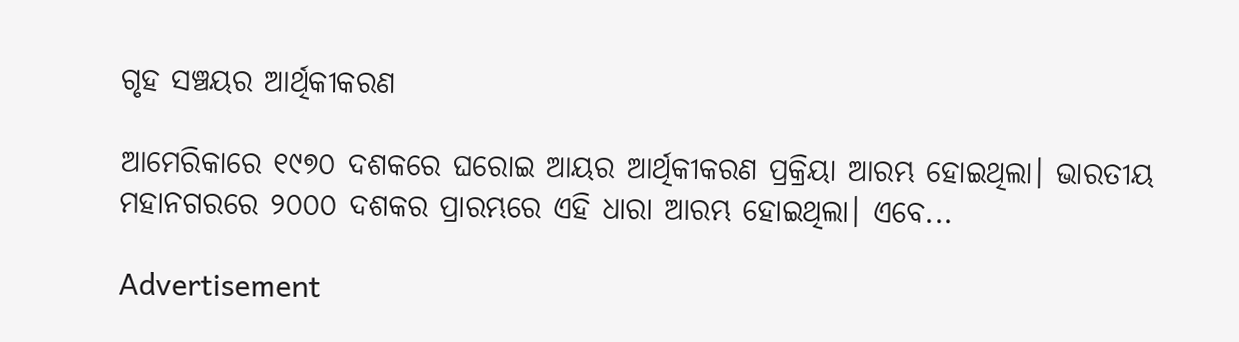ଗୃହ ସଞ୍ଚୟର ଆର୍ଥିକୀକରଣ

ଆମେରିକାରେ ୧୯୭୦ ଦଶକରେ ଘରୋଇ ଆୟର ଆର୍ଥିକୀକରଣ ପ୍ରକ୍ରିୟା ଆରମ୍ଭ ହୋଇଥିଲା। ଭାରତୀୟ ମହାନଗରରେ ୨୦୦୦ ଦଶକର ପ୍ରାରମ୍ଭରେ ଏହି ଧାରା ଆରମ୍ଭ ହୋଇଥିଲା। ଏବେ...

Advertisement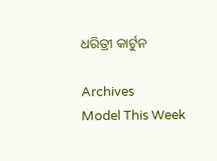ଧରିତ୍ରୀ କାର୍ଟୁନ

Archives
Model This Week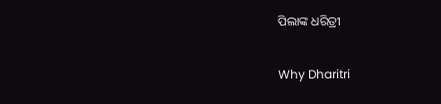ପିଲାଙ୍କ ଧରିତ୍ରୀ

Why Dharitri